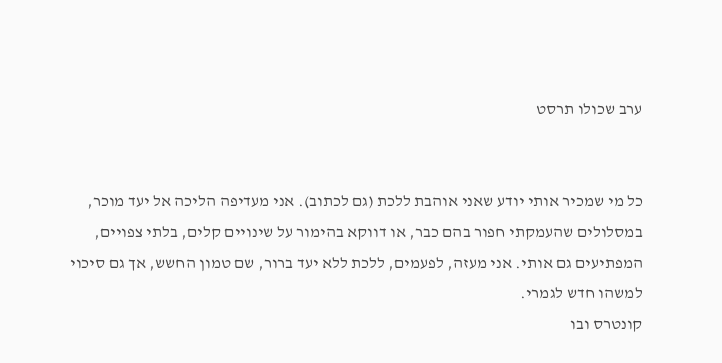ערב שכולו תרסט


כל מי שמכיר אותי יודע שאני אוהבת ללכת (גם לכתוב). אני מעדיפה הליכה אל יעד מוכר, במסלולים שהעמקתי חפור בהם כבר, או דווקא בהימור על שינויים קלים, בלתי צפויים, המפתיעים גם אותי. אני מעזה, לפעמים, ללכת ללא יעד ברור, שם טמון החשש, אך גם סיכוי למשהו חדש לגמרי.
קונטרס ובו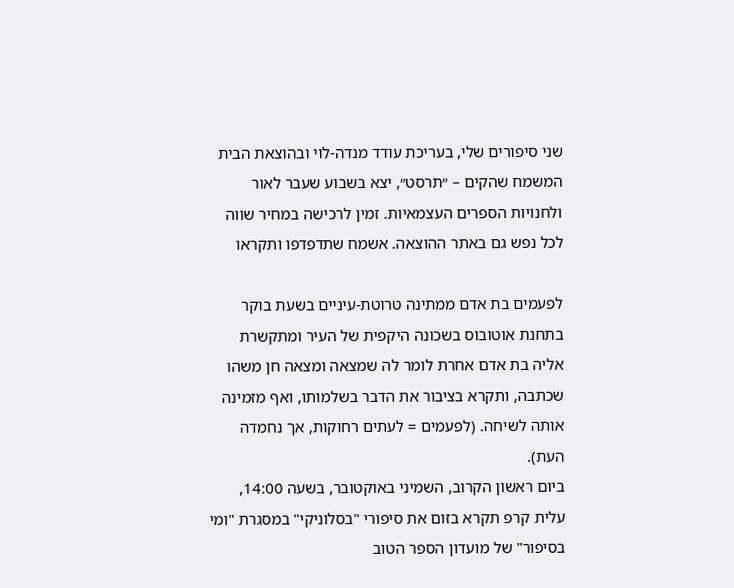שני סיפורים שלי, בעריכת עודד מנדה-לוי ובהוצאת הבית המשמח שהקים – ״תרסט״, יצא בשבוע שעבר לאור ולחנויות הספרים העצמאיות. זמין לרכישה במחיר שווה לכל נפש גם באתר ההוצאה. אשמח שתדפדפו ותקראו

לפעמים בת אדם ממתינה טרוטת-עיניים בשעת בוקר בתחנת אוטובוס בשכונה היקפית של העיר ומתקשרת אליה בת אדם אחרת לומר לה שמצאה ומצאה חן משהו שכתבה, ותקרא בציבור את הדבר בשלמותו, ואף מזמינה אותה לשיחה. (לפעמים = לעתים רחוקות, אך נחמדה העת).
ביום ראשון הקרוב, השמיני באוקטובר, בשעה 14:00, עלית קרפ תקרא בזום את סיפורי "בסלוניקי" במסגרת "ומי בסיפור" של מועדון הספר הטוב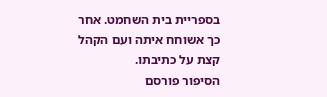בספריית בית השחמט. אחר כך אשוחח איתה ועם הקהל קצת על כתיבתו.
הסיפור פורסם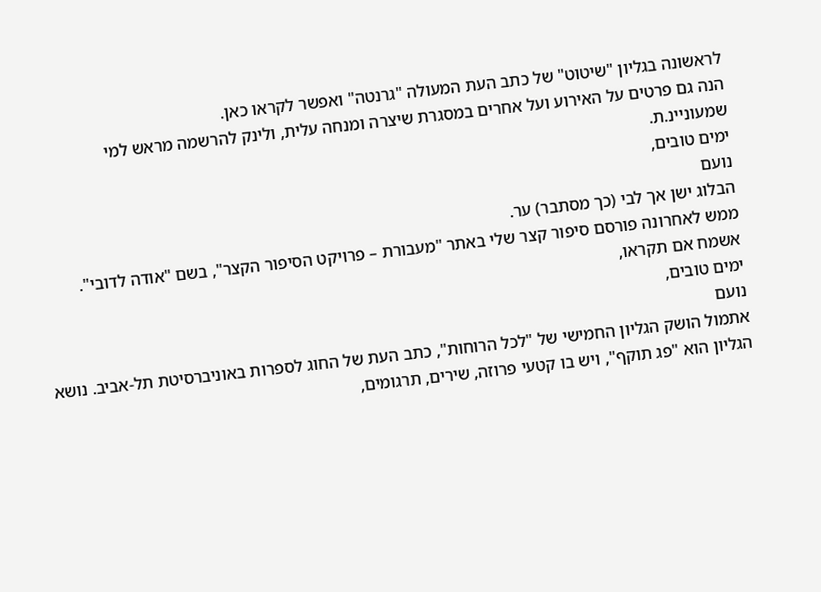לראשונה בגליון "שיטוט" של כתב העת המעולה "גרנטה" ואפשר לקראו כאן.
הנה גם פרטים על האירוע ועל אחרים במסגרת שיצרה ומנחה עלית, ולינק להרשמה מראש למי שמעוניינ.ת.
ימים טובים,
נועם
הבלוג ישן אך לבי (כך מסתבר) ער.
ממש לאחרונה פורסם סיפור קצר שלי באתר "מעבורת – פרויקט הסיפור הקצר", בשם "אודה לדובי".
אשמח אם תקראו,
ימים טובים,
נועם
אתמול הושק הגליון החמישי של "לכל הרוחות", כתב העת של החוג לספרות באוניברסיטת תל-אביב. נושא הגליון הוא "פג תוקף", ויש בו קטעי פרוזה, שירים, תרגומים,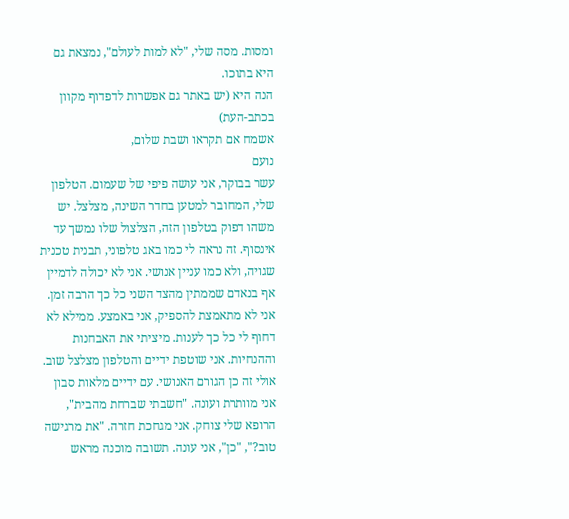ומסות. מסה שלי, "לא למות לעולם", נמצאת גם היא בתוכו.
הנה היא (יש באתר גם אפשרות לדפדוף מקוון בכתב-העת)
אשמח אם תקראו ושבת שלום,
נועם
עשר בבוקר, אני עושה פיפי של שעמום. הטלפון שלי, המחובר למטען בחדר השינה, מצלצל. יש משהו דפוק בטלפון הזה, הצלצול שלו נמשך עד אינסוף. זה נראה לי כמו באג טלפוני, תבנית טכנית שגויה, ולא כמו עניין אנושי. אני לא יכולה לדמיין אף בנאדם שממתין מהצד השני כל כך הרבה זמן. אני לא מתאמצת להספיק, אני באמצע. ממילא לא דחוף לי כל כך לענות. מיציתי את האבחנות וההנחיות. אני שוטפת ידיים והטלפון מצלצל שוב. אולי זה כן הגורם האנושי. עם ידיים מלאות סבון אני מוותרת ועונה. "חשבתי שברחת מהבית", הרופא שלי צוחק. אני מגחכת חזרה. "את מרגישה טוב?", "כן", אני עונה. תשובה מוכנה מראש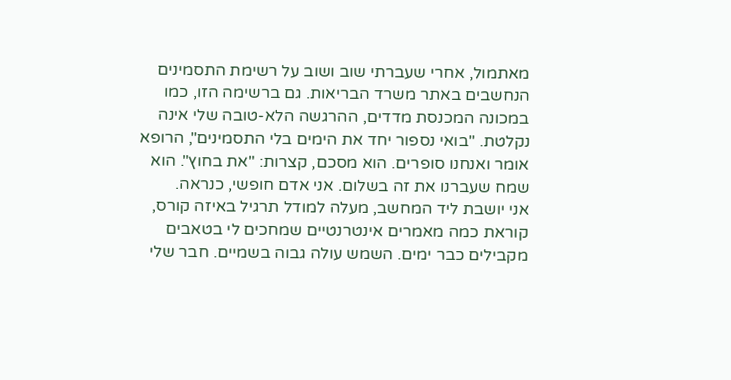מאתמול, אחרי שעברתי שוב ושוב על רשימת התסמינים הנחשבים באתר משרד הבריאות. גם ברשימה הזו, כמו במכונה המכנסת מדדים, ההרגשה הלא-טובה שלי אינה נקלטת. "בואי נספור יחד את הימים בלי התסמינים", הרופא אומר ואנחנו סופרים. הוא מסכם, קצרות: "את בחוץ". הוא שמח שעברנו את זה בשלום. אני אדם חופשי, כנראה.
אני יושבת ליד המחשב, מעלה למודל תרגיל באיזה קורס, קוראת כמה מאמרים אינטרנטיים שמחכים לי בטאבים מקבילים כבר ימים. השמש עולה גבוה בשמיים. חבר שלי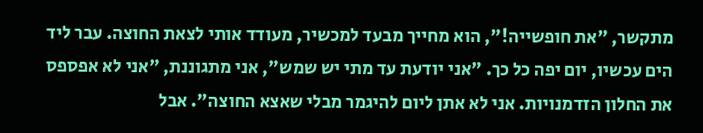מתקשר, "את חופשייה!", הוא מחייך מבעד למכשיר, מעודד אותי לצאת החוצה. עבר ליד הים עכשיו, יום יפה כל כך. "אני יודעת עד מתי יש שמש", אני מתגוננת, "אני לא אפספס את החלון הזדמנויות. אני לא אתן ליום להיגמר מבלי שאצא החוצה". אבל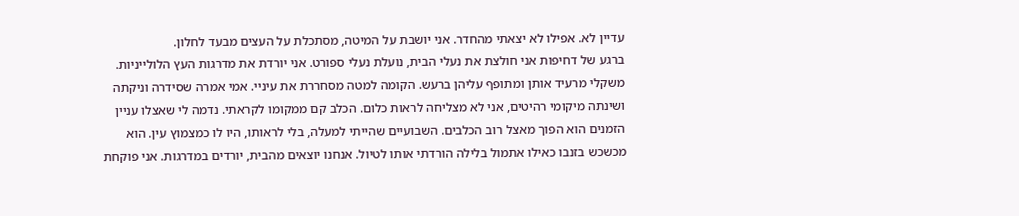עדיין לא. אפילו לא יצאתי מהחדר. אני יושבת על המיטה, מסתכלת על העצים מבעד לחלון.
ברגע של דחיפות אני חולצת את נעלי הבית, נועלת נעלי ספורט. אני יורדת את מדרגות העץ הלולייניות. משקלי מרעיד אותן ומתופף עליהן ברעש. הקומה למטה מסחררת את עיניי. אמי אמרה שסידרה וניקתה ושינתה מיקומי רהיטים, אני לא מצליחה לראות כלום. הכלב קם ממקומו לקראתי. נדמה לי שאצלו עניין הזמנים הוא הפוך מאצל רוב הכלבים. השבועיים שהייתי למעלה, בלי לראותו, היו לו כמצמוץ עין. הוא מכשכש בזנבו כאילו אתמול בלילה הורדתי אותו לטיול. אנחנו יוצאים מהבית, יורדים במדרגות. אני פוקחת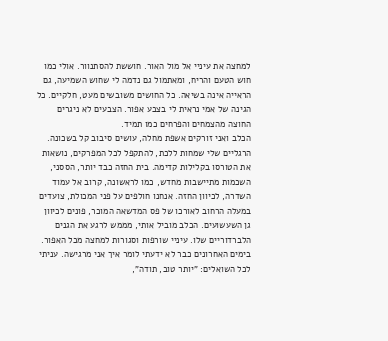למחצה את עיניי אל מול האור. חוששת להסתנוור. אולי כמו חוש הטעם והריח, ומאתמול גם נדמה לי שחוש השמיעה, גם הראייה אינה בשיאה. כל החושים משובשים מעט, חלקיים. כל הגינה של אמי נראית לי בצבע אפור. הצבעים לא ניגרים החוצה מהצמחים והפרחים כמו תמיד.
הכלב ואני זורקים אשפת מחלה, עושים סיבוב קל בשכונה. הרגליים שלי שמחות ללכת, להתקפל לכל המפרקים, נושאות את הטורסו בקלילות קדימה. בית החזה כבד יותר, הססני, השכמות מתיישבות מחדש, כמו לראשונה, קרוב אל עמוד השדרה, לכיוון החזה. אנחנו חולפים על פני המכולת, צועדים במעלה הרחוב לאורכו של פס המדשאה המוכר, פונים לכיוון גן השעשועים. הכלב מוביל אותי, מממש לרגע את הגנים הלברדוריים שלו. עיניי שורפות וסגורות למחצה מכל האפור.
בימים האחרונים כבר לא ידעתי לומר איך אני מרגישה. עניתי לכל השואלים: "יותר טוב, תודה",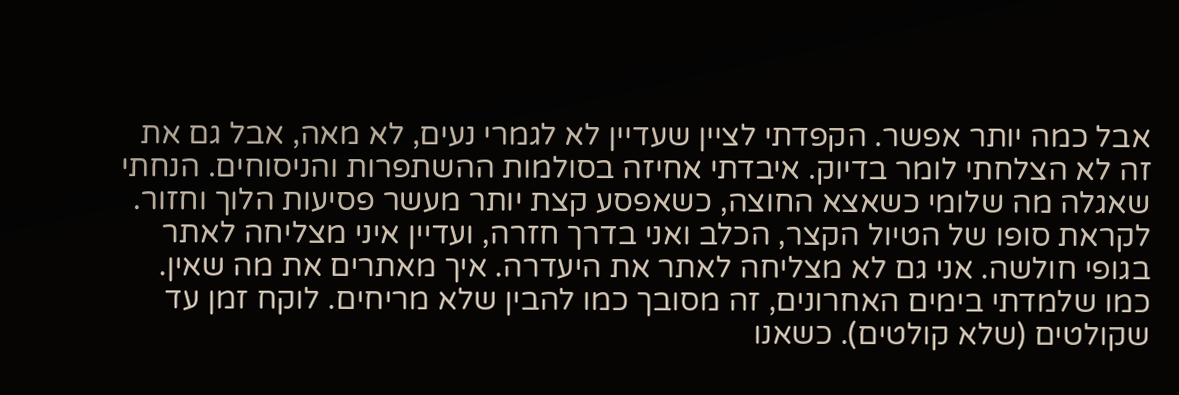אבל כמה יותר אפשר. הקפדתי לציין שעדיין לא לגמרי נעים, לא מאה, אבל גם את זה לא הצלחתי לומר בדיוק. איבדתי אחיזה בסולמות ההשתפרות והניסוחים. הנחתי שאגלה מה שלומי כשאצא החוצה, כשאפסע קצת יותר מעשר פסיעות הלוך וחזור. לקראת סופו של הטיול הקצר, הכלב ואני בדרך חזרה, ועדיין איני מצליחה לאתר בגופי חולשה. אני גם לא מצליחה לאתר את היעדרה. איך מאתרים את מה שאין. כמו שלמדתי בימים האחרונים, זה מסובך כמו להבין שלא מריחים. לוקח זמן עד שקולטים (שלא קולטים). כשאנו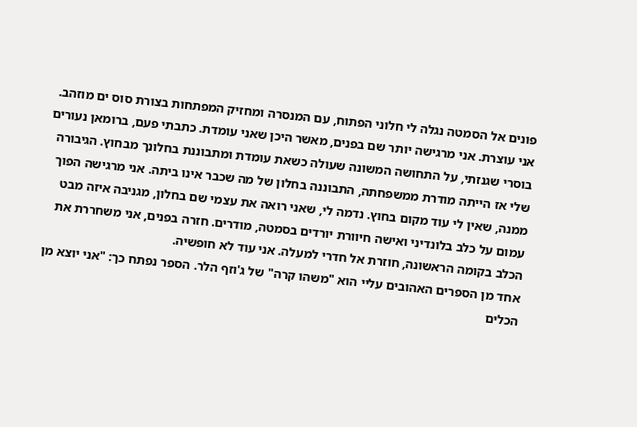פונים אל הסמטה נגלה לי חלוני הפתוח, עם המנסרה ומחזיק המפתחות בצורת סוס ים מוזהב. אני עוצרת. אני מרגישה יותר שם בפנים, מאשר היכן שאני עומדת. כתבתי פעם, ברומאן נעורים בוסרי שגנזתי, על התחושה המשונה שעולה כשאת עומדת ומתבוננת בחלונך מבחוץ. הגיבורה שלי אז הייתה מודרת ממשפחתה, התבוננה בחלון של מה שכבר אינו ביתה. אני מרגישה הפוך ממנה, שאין לי עוד מקום בחוץ. נדמה לי, שאני רואה את עצמי שם בחלון, מגניבה איזה מבט עמום על כלב בלונדיני ואישה חיוורת יורדים בסמטה, מודרים. חזרה בפנים, אני משחררת את הכלב בקומה הראשונה, חוזרת אל חדרי למעלה. אני עוד לא חופשיה.
אחד מן הספרים האהובים עליי הוא "משהו קרה" של ג'וזף הלר. הספר נפתח כך: "אני יוצא מן הכלים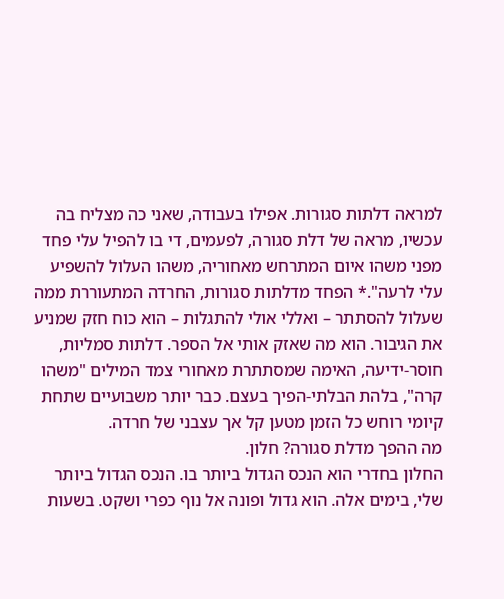למראה דלתות סגורות. אפילו בעבודה, שאני כה מצליח בה עכשיו, מראה של דלת סגורה, לפעמים, די בו להפיל עלי פחד מפני משהו איום המתרחש מאחוריה, משהו העלול להשפיע עלי לרעה".* הפחד מדלתות סגורות, החרדה המתעוררת ממה שעלול להסתתר – ואללי אולי להתגלות – הוא כוח חזק שמניע את הגיבור. הוא מה שאזק אותי אל הספר. דלתות סמליות, חוסר-ידיעה, האימה שמסתתרת מאחורי צמד המילים "משהו קרה", בלהת הבלתי-הפיך בעצם. כבר יותר משבועיים שתחת קיומי רוחש כל הזמן מטען קל אך עצבני של חרדה.
מה ההפך מדלת סגורה? חלון.
החלון בחדרי הוא הנכס הגדול ביותר בו. הנכס הגדול ביותר שלי, בימים אלה. הוא גדול ופונה אל נוף כפרי ושקט. בשעות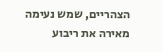הצהריים, שמש נעימה מאירה את ריבוע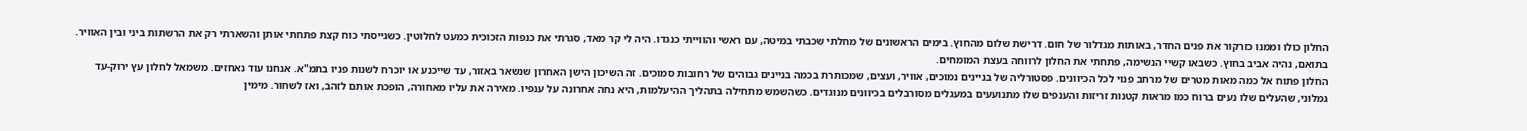החלון כולו וממנו כזרקור את פנים החדר, באותות מגדלור של חום. דרישת שלום מהחוץ. בימים הראשונים של מחלתי שכבתי במיטה, עם ראשי והווייתי כנגדו. היה לי קר מאד, סגרתי את כנפות הזכוכית כמעט לחלוטין. כשגייסתי כוח קצת פתחתי אותן והשארתי רק את הרשתות ביני ובין האוויר. בתואם, נהיה אביב בחוץ. כשבאו קשיי הנשימה, פתחתי את החלון לרווחה בעצת המומחים.
החלון פתוח אל כמה מאות מטרים של מרחב פנוי לכל הכיוונים. פסטורליה של בניינים נמוכים, אוויר, ועצים, שמכותרת בכמה בניינים גבוהים של רחובות סמוכים. זה השיכון הישן האחרון שנשאר באזור, עד שייכנע או יוכרח לשנות פניו בתמ"א. אנחנו עוד נאחזים. משמאל לחלון עץ ירוק-עד גמלוני, שהעלים שלו נעים ברוח כמו מראות קטנות זריזות והענפים שלו מתנועעים במעגלים מסורבלים בכיוונים מנוגדים. כשהשמש מתחילה בתהליך ההיעלמות, היא נחה אחרונה על ענפיו. מאירה את עליו מאחורה, הופכת אותם לזהב, ואז לשחור. מימין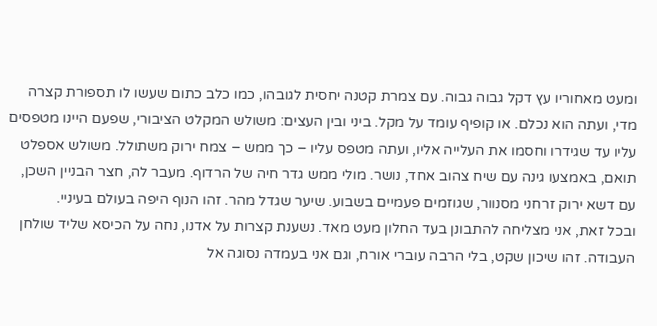ומעט מאחוריו עץ דקל גבוה גבוה. עם צמרת קטנה יחסית לגובהו, כמו כלב כתום שעשו לו תספורת קצרה מדי, ועתה הוא נכלם. או קופיף עומד על מקל. ביני ובין העצים: משולש המקלט הציבורי, שפעם היינו מטפסים עליו עד שגידרו וחסמו את העלייה אליו, ועתה מטפס עליו – כך ממש – צמח ירוק משתולל. משולש אספלט תואם, באמצעו גינה עם שיח צהוב אחד, נושר. מולי ממש גדר חיה של הרדוף. מעבר לה, חצר הבניין השכן, עם דשא ירוק זרחני מסנוור, שגוזמים פעמיים בשבוע. שיער שגדל מהר. זהו הנוף היפה בעולם בעיניי.
ובכל זאת, אני מצליחה להתבונן בעד החלון מעט מאד. נשענת קצרות על אדנו, נחה על הכיסא שליד שולחן העבודה. זהו שיכון שקט, בלי הרבה עוברי אורח, וגם אני בעמדה נסוגה אל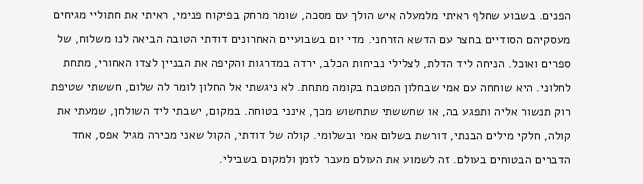הפנים. בשבוע שחלף ראיתי מלמעלה איש הולך עם מסכה, שומר מרחק בפיקוח פנימי, ראיתי את חתוליי מגיחים מעסקיהם הסודיים בחצר עם הדשא הזרחני. מדי יום בשבועיים האחרונים דודתי הטובה הביאה לנו משלוח, של ספרים ואוכל. הניחה ליד הדלת, לצלילי נביחות הכלב, ירדה במדרגות והקיפה את הבניין לצדו האחורי, מתחת לחלוני. היא שוחחה עם אמי שבחלון המטבח בקומה מתחת. לא ניגשתי אל החלון לומר לה שלום, חששתי שטיפת רוק תנשור אליה ותפגע בה, או שחששתי שתחשוש מכך, אינני בטוחה. במקום, ישבתי ליד השולחן, שמעתי את קולה, חלקי מילים הבנתי, דורשת בשלום אמי ובשלומי. קולה של דודתי, הקול שאני מכירה מגיל אפס, אחד הדברים הבטוחים בעולם. זה לשמוע את העולם מעבר לזמן ולמקום בשבילי.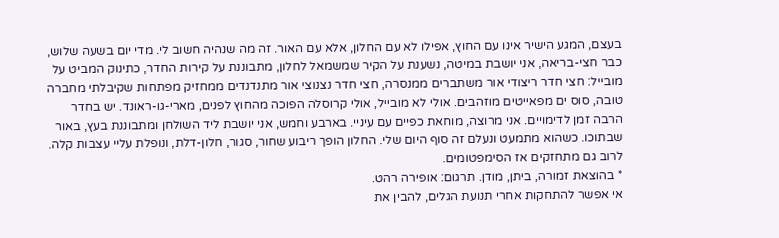בעצם, המגע הישיר אינו עם החוץ, אפילו לא עם החלון, אלא עם האור. זה מה שנהיה חשוב לי. מדי יום בשעה שלוש, כבר חצי-בריאה, אני יושבת במיטה, נשענת על הקיר שמשמאל לחלון, מתבוננת על קירות החדר, כתינוק המביט על מובייל: חצי חדר ריצודי אור משתברים ממנסרה, חצי חדר נצנוצי אור מתנדנדים ממחזיק מפתחות שקיבלתי מחברה טובה, סוס ים מפאייטים מוזהבים. אולי לא מובייל, אולי קרוסלה הפוכה מהחוץ לפנים, מארי-גו-ראונד. יש בחדר הרבה זמן לדימויים. אני מרוצה, מוחאת כפיים עם עיניי. בארבע וחמש, אני יושבת ליד השולחן ומתבוננת בעץ, באור שבתוכו. כשהוא מתמעט ונעלם זה סוף היום שלי. החלון הופך ריבוע שחור, סגור, חלון-דלת, ונופלת עליי עצבות קלה. לרוב גם מתחזקים אז הסימפטומים.
* בהוצאת זמורה, ביתן, מודן. תרגום: אופירה רהט.
אי אפשר להתחקות אחרי תנועת הגלים, להבין את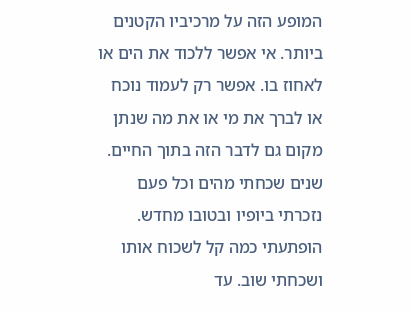המופע הזה על מרכיביו הקטנים ביותר. אי אפשר ללכוד את הים או לאחוז בו. אפשר רק לעמוד נוכח או לברך את מי או את מה שנתן מקום גם לדבר הזה בתוך החיים. שנים שכחתי מהים וכל פעם נזכרתי ביופיו ובטובו מחדש. הופתעתי כמה קל לשכוח אותו ושכחתי שוב. עד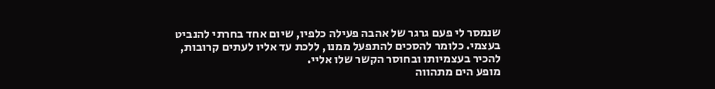שנמסר לי פעם גרגר של אהבה פעילה כלפיו, שיום אחד בחרתי להנביט בעצמי. כלומר להסכים להתפעל ממנו, ללכת עד אליו לעתים קרובות, להכיר בעצמיותו ובחוסר הקשר שלו אליי.
מופע הים מתהווה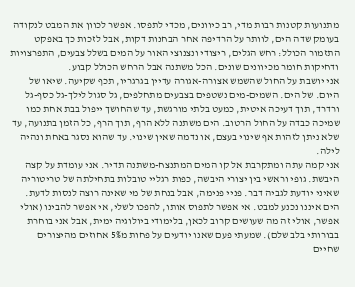מתנועות קטנות רבות מדי, רב כיוונים, מכדי לתפסו. אפשר לכוון את המבט לנקודה בעומק שדה הים, לוותר על הרדיפה אחר הבחנות דקות, אבל לזכות כך באפקט התזמור הכולל: רחש הגלים, ריצודי ונצנוצי האור על המים בשלל צבעים, התפרצויות ודחיקות חומר מכיוונים שונים. הכל משתנה אבל הרחש הכולל קבוע.
אני יושבת על החול שהשמש אצורה-אגורה עדיין בגרגריו, תכף שקיעה. שיאו של היום. של הים. השמים-מים נשטפים בצבעים מתחלפים, גל סגול לילך-גל כסף-גל ורדרד, תוך דעיכה איטית, כמעט בלתי מורגשת, עד שהחושך ייפול בבת אחת כמו שמיכה כבדה על החול הרטוב. הים משתנה ללא הרף, תוך הרף, כל הזמן בתנועה, עד שלא ניתן לזהות אף שינוי בעצם, או נדמה שאין שינוי. עד שהוא נסגר באחת ונהיה לילה.
אני קמה עתה ומתקרבת אל קו המים המתנצח-משתנה תדיר. אני עומדת על קצה היבשת. גופי וראשי בין יצורי היבשה, כפות רגליי טובלות בתחילתה של טריטוריה שאיני יודעת לגביה דבר. פניי פנימה, אבל בנחת של מי שאינה רוצה לנסות לדעת. הים איננו נכנע למבט. אי אפשר לתפוס אותו, להפכו לשלי, אי אפשר להבינו (אולי אפשר, אולי זה מה שעושים קרוב לכאן, בלימודי ביולוגיה ימית, אבל אני בוחרת בבורותי בלב שלם). שמעתי פעם שאנו יודעים על פחות מ5% אחוזים מהיצורים שחיים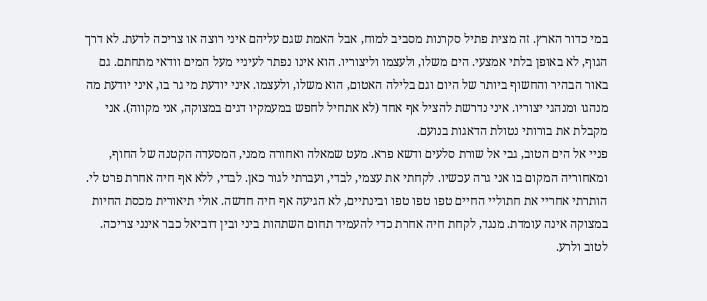במי כדור הארץ. זה מצית פתיל סקרנות מסביב למוח, אבל האמת שגם עליהם איני רוצה או צריכה לדעת. לא דרך הגוף, לא באופן בלתי אמצעי. הים משלו, ולעצמו וליצוריו. הוא אינו נפתר לעיניי מעל המים וודאי מתחתם. גם באור הבהיר והחשוף ביותר של היום וגם בלילה האטום, הוא משלו, ולעצמו. איני יודעת מי גר בו, איני יודעת מה מנהגו ומנהגי יצוריו. איני נדרשת להציל אף אחד (לא אתחיל לחפש במעמקיו דגים במצוקה, אני מקווה). אני מקבלת את בורותי נטולת הדאגות בנועם.
פניי אל הים הטוב, גבי אל שורת סלעים ודשא פרא. מעט שמאלה ואחורה ממני, המסעדה הקטנה של החוף, ומאחוריה המקום בו אני גרה עכשיו. לקחתי את עצמי, לבדי, ועברתי לגור כאן. לבדי, ללא אף חיה אחרת פרט לי. הותרתי אחריי את חתוליי החיים טפו טפו טפו ובינתיים, לא הגיעה אף חיה חדשה. אולי תיאורית מכסת החיות במצוקה אינה עומדת. מנגד, לקחת חיה אחרת כדי להעמיד תחום השתהות ביני ובין דוביאל כבר אינני צריכה. לטוב ולרע.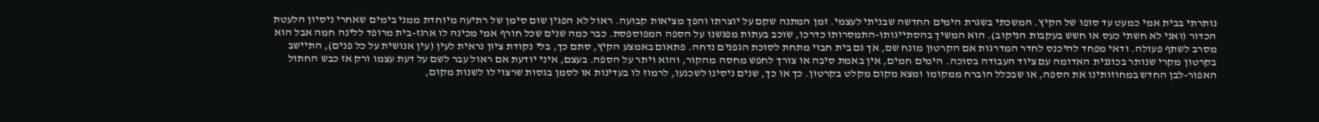נותרתי בבית אמי כמעט עד סופו של הקיץ. המשכתי בשגרת הימים החדשה שבניתי לעצמי. זמן המתנה שקם על יוצרתו והפך מציאות קבועה. ראול לא הפגין שום סימן של רתיעה מיוחדת ממני בימים שאחרי ניסיון הלעטת הכדור (ואני לא חשתי כעס או חשש בעקבות הניקוב). הוא המשיך בהסתייגותו-התמסרותו כדרכו, שוכב בעתות מפגשנו על הספה המפוספסת. כבר כמה שנים שכל חורף אמי מכינה לו ארגז-בית מרופד ללינה חמה אבל הוא מסרב לשתף פעולה. ודאי מפחד להיכנס לחדר המדרגות אם הקרטון מונח שם, אך גם בית חבוי מתחת לסוכת הגפנים נדחה. פתאום באמצע הקיץ, סתם כך, בלי נקודת ציון נראית לעין (עין אנושית על כל פנים), התיישב בקרטון מקרי שנותר בכוננית האדומה עם ציוד העבודה בסוכה. הימים חמים, אין באמת סיבה או צורך לחפש מחסה מהקור, והוא ויתר על הספה. בעצם, איני יודעת אם ראול עבר לשם על דעת עצמו ורק אז כבש החתול האפור-לבן החדש במחוזותינו את הספה, או שבכלל הוברח ממקומו ומצא מקום מקלט בקרטון. כך או כך, שנים ניסינו לשכנעו, לרמוז לו בעדינות או לסמן בגסות שרצוי לו לשנות מקום,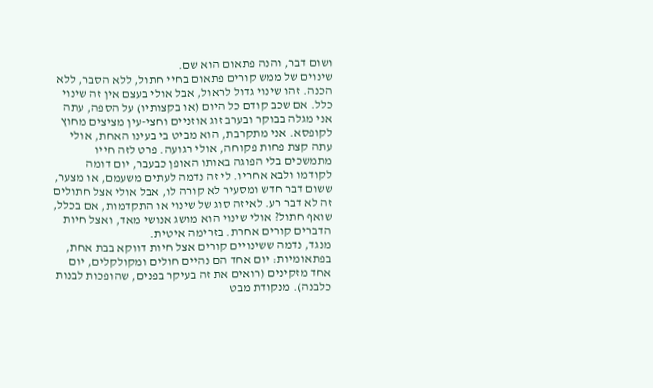ושום דבר, והנה פתאום הוא שם.
שינוים של ממש קורים פתאום בחיי חתול, ללא הסבר, ללא הכנה. זהו שינוי גדול לראול, אבל אולי בעצם אין זה שינוי כלל. אם שכב קודם כל היום (או בקצותיו) על הספה, עתה אני מגלה בבוקר ובערב זוג אוזניים וחצי-עין מציצים מחוץ לקופסא. אני מתקרבת, הוא מביט בי בעינו האחת, אולי עתה קצת פחות פקוחה, אולי רגועה. פרט לזה חייו מתמשכים בלי הפוגה באותו האופן כבעבר, יום דומה לקודמו ולבא אחריו. לי זה נדמה לעתים משעמם, או מצער, ששום דבר חדש ומסעיר לא קורה לו, אבל אולי אצל חתולים זה לא דבר רע. לאיזה סוג של שינוי או התקדמות, אם בכלל, שואף חתול? אולי שינוי הוא מושג אנושי מאד, ואצל חיות הדברים קורים אחרת. בזרימה איטית.
מנגד, נדמה ששינויים קורים אצל חיות דווקא בבת אחת, בפתאומיות: יום אחד הם נהיים חולים ומקולקלים, יום אחד מזקינים (רואים את זה בעיקר בפנים, שהופכות לבנות כלבנה). מנקודת מבט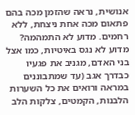אנושית, נראה שהזמן מכה בהם פתאום מכה אחת ניצחת, ללא רחמים. מדוע לא התמהמה? מדוע לא נגס באיטיות, כמו אצל בני האדם, מגניב את פגעיו כבדרך אגב (עד שמתבוננים במראה ורואים את כל השערות הלבנות, הקמטים, צלקות הלב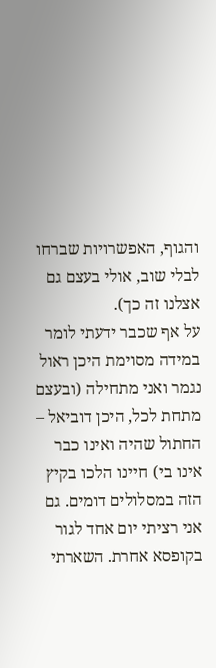והגוף, האפשרויות שברחו לבלי שוב, אולי בעצם גם אצלנו זה כך).
על אף שכבר ידעתי לומר במידה מסוימת היכן ראול נגמר ואני מתחילה (ובעצם מתחת לכל, היכן דוביאל – החתול שהיה ואינו כבר אינו בי) חיינו הלכו בקיץ הזה במסלולים דומים. גם אני רציתי יום אחד לגור בקופסא אחרת. השארתי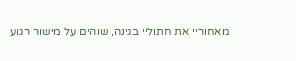מאחוריי את חתוליי בגינה, שוהים על מישור רגוע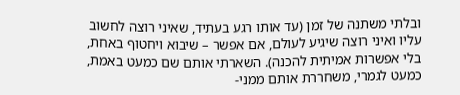ובלתי משתנה של זמן (עד אותו רגע בעתיד, שאיני רוצה לחשוב עליו ואיני רוצה שיגיע לעולם, אם אפשר – שיבוא ויחטוף באחת, בלי אפשרות אמיתית להכנה). השארתי אותם שם כמעט באמת, כמעט לגמרי, משחררת אותם ממני-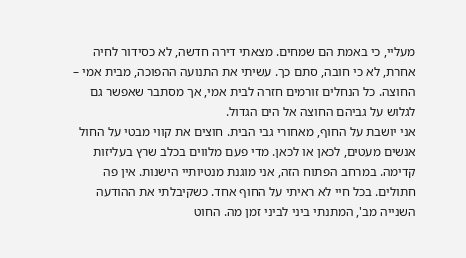מעליי, כי באמת הם שמחים. מצאתי דירה חדשה, לא כסידור לחיה אחרת, לא כי חובה, סתם כך. עשיתי את התנועה ההפוכה, מבית אמי – החוצה. כל הנחלים זורמים חזרה לבית אמי, אך מסתבר שאפשר גם לגלוש על גביהם החוצה אל הים הגדול.
אני יושבת על החוף, מאחורי גבי הבית. חוצים את קווי מבטי על החול אנשים מעטים, לכאן או לכאן. מדי פעם מלווים בכלב שרץ בעליזות קדימה. במרחב הפתוח הזה, אני מוגנת מנטיותיי הישנות. אין פה חתולים. בכל חיי לא ראיתי על החוף אחד. כשקיבלתי את ההודעה השנייה מב', המתנתי ביני לביני זמן מה. החוט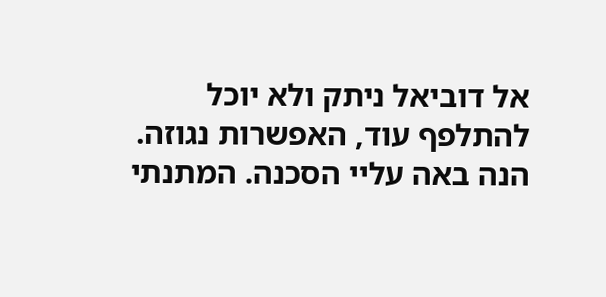אל דוביאל ניתק ולא יוכל להתלפף עוד, האפשרות נגוזה. הנה באה עליי הסכנה. המתנתי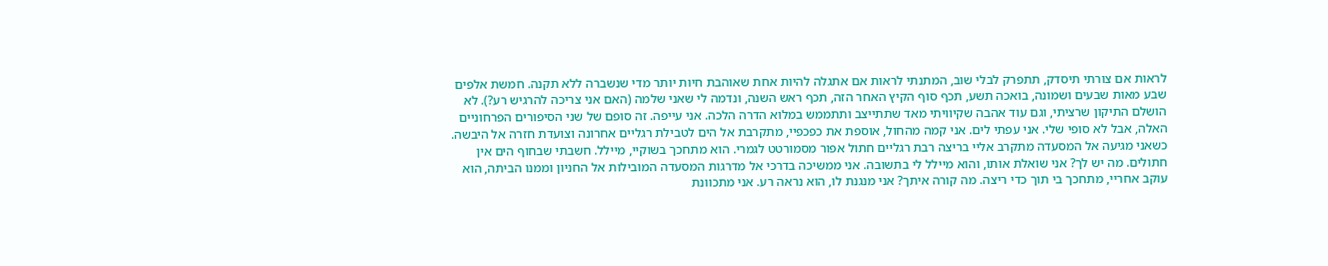לראות אם צורתי תיסדק, תתפרק לבלי שוב, המתנתי לראות אם אתגלה להיות אחת שאוהבת חיות יותר מדי שנשברה ללא תקנה. חמשת אלפים שבע מאות שבעים ושמונה, בואכה תשע, תכף סוף הקיץ האחר הזה, תכף ראש השנה, ונדמה לי שאני שלמה (האם אני צריכה להרגיש רע?). לא הושלם התיקון שרציתי, וגם עוד אהבה שקיוויתי מאד שתתייצב ותתממש במלוא הדרה הלכה. אני עייפה. זה סופם של שני הסיפורים הפרחוניים האלה, אבל לא סופי שלי. אני עפתי לים. אני קמה מהחול, אוספת את כפכפיי, מתקרבת אל הים לטבילת רגליים אחרונה וצועדת חזרה אל היבשה.
כשאני מגיעה אל המסעדה מתקרב אליי בריצה רבת רגליים חתול אפור מסמורטט לגמרי. הוא מתחכך בשוקיי, מיילל. חשבתי שבחוף הים אין חתולים. מה יש לך? אני שואלת אותו, והוא מיילל לי בתשובה. אני ממשיכה בדרכי אל מדרגות המסעדה המובילות אל החניון וממנו הביתה, הוא עוקב אחריי, מתחכך בי תוך כדי ריצה. מה קורה איתך? אני מנגנת לו, הוא נראה רע. אני מתכוונת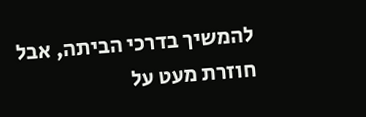להמשיך בדרכי הביתה, אבל חוזרת מעט על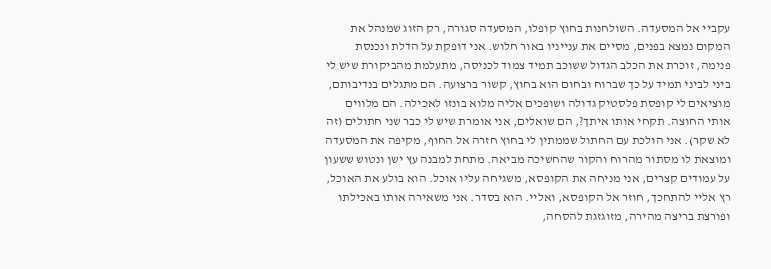עקביי אל המסעדה. השולחנות בחוץ קופלו, המסעדה סגורה, רק הזוג שמנהל את המקום נמצא בפנים, מסיים את ענייניו באור חלוש. אני דופקת על הדלת ונכנסת פנימה, זוכרת את הכלב הגדול ששוכב תמיד צמוד לכניסה, מתעלמת מהביקורת שיש לי ביני לביני תמיד על כך שברוח ובחום הוא בחוץ, קשור ברצועה. הם מתגלים בנדיבותם, מוציאים לי קופסת פלסטיק גדולה ושופכים אליה מלוא בונזו לאכילה. הם מלווים אותי החוצה. תקחי אותו איתך?, הם שואלים, אני אומרת שיש לי כבר שני חתולים (זה לא שקר). אני הולכת עם החתול שממתין לי בחוץ חזרה אל החוף, מקיפה את המסעדה ומוצאת לו מסתור מהרוח והקור שהחשיכה מביאה. מתחת למבנה עץ ישן ונטוש ששעון על עמודים קצרים, אני מניחה את הקופסא, משגיחה עליו אוכל. הוא בולע את האוכל, רץ אליי להתחכך, חוזר אל הקופסא, ואליי. הוא בסדר. אני משאירה אותו באכילתו ופורצת בריצה מהירה, מזוגזגת להסחה,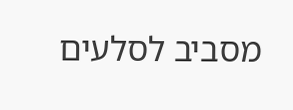מסביב לסלעים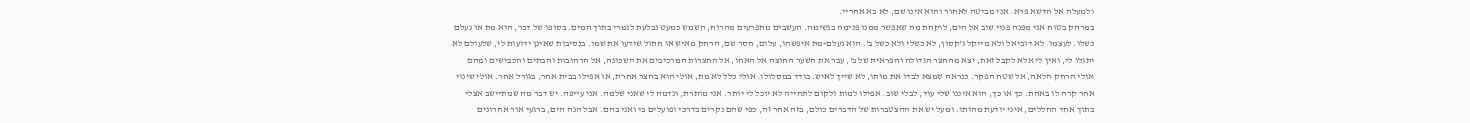ולמעלה אל הדשא פרא. אני מביטה לאחור והוא אינו שם, לא בא אחריי.
במרחק בטוח אני מפנה פניי שוב אל הים, לוקחת מה שאפשר ממנו פנימה בנשימה. העשבים מתפרעים מהרוח, השמש כמעט נבלעת לגמרי בתוך המים. בסופו של דבר, הוא מת או נעלם כשלו. לעצמו. לא דוביאל ולא מייקל ג'קסון, לא כשלי ולא כשל ב'. הוא נעלם-מת איפשהו, עלום, חסר שם, הרחק מאיש או חתול שידעו את שמו. בנסיבות שאינן ידועות לי, שלעולם לא יתגלו לי, ואין לי אלא לקבל זאת, יצא מהחצר הגדולה והפראית של ב', עבר את השער החוצה אל האחו, אל החצרות המרכיבים את השכונה, אל הרחובות והבתים והכבישים ומהם אולי הרחק הלאה, אל שטח הפקר. כנראה שמצא לבדו את מותו, לא שייך לאיש. בודד במסלולו. אולי כלל לא מת, אולי הוא בחצר אחרת, או אפילו בבית אחר, בגורל אחר. אולי שינוי אחר קרה לו באחת. כך או כך, הוא איננו שלי עוד, לבלי שוב. אפילו למות ולקום לתחייה לא יוכל לי יותר. אני מותרת, ונדמה לי שאני שלמה. אני עייפה. יש דבר מה שמתיישב אצלי בתוך אחד החללים, איני יודעת מהותו. ומעל יש את ההצטברות של הדברים כולם, בזה אחר זה, כפי שהם נקרים בדרכי ופועלים בי ואני בהם. אבל הנה הים, ברגעי אור אחרונים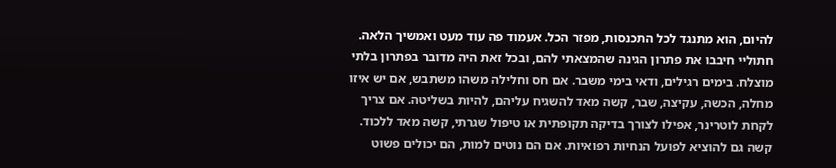להיום, הוא מתנגד לכל התכנסות, מפזר הכל. אעמוד פה עוד מעט ואמשיך הלאה.
חתוליי חיבבו את פתרון הגינה שהמצאתי להם, ובכל זאת היה מדובר בפתרון בלתי מוצלח. בימים רגילים, ודאי בימי משבר. אם חס וחלילה משהו משתבש, אם יש איזו מחלה, הכשה, עקיצה, שבר, קשה מאד להשגיח עליהם, להיות בשליטה. אם צריך לקחת לוטרינר, אפילו לצורך בדיקה תקופתית או טיפול שגרתי, קשה מאד ללכוד. קשה גם להוציא לפועל הנחיות רפואיות. אם הם נוטים למות, הם יכולים פשוט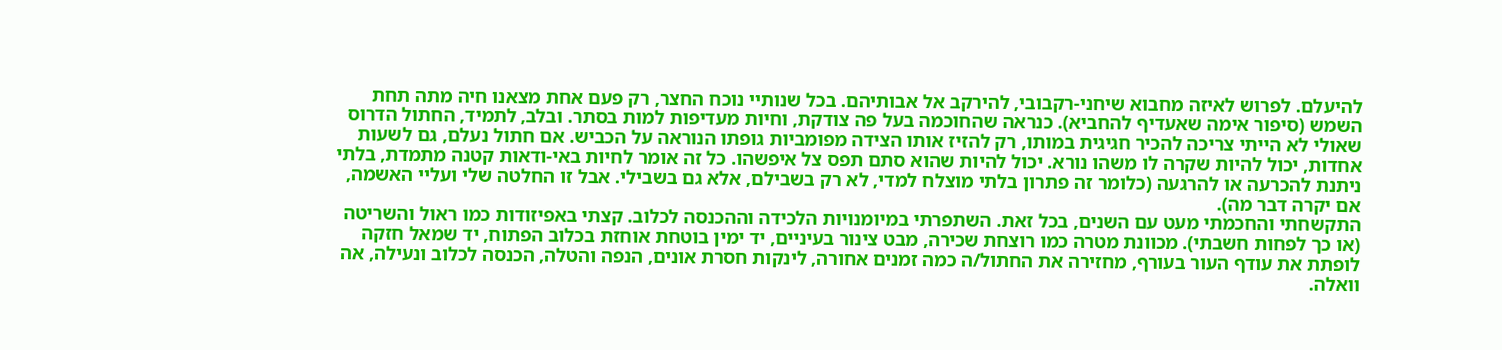להיעלם. לפרוש לאיזה מחבוא שיחני-רקבובי, להירקב אל אבותיהם. בכל שנותיי נוכח החצר, רק פעם אחת מצאנו חיה מתה תחת השמש (סיפור אימה שאעדיף להחביא). כנראה שהחוכמה בעל פה צודקת, וחיות מעדיפות למות בסתר. ובלב, לתמיד, החתול הדרוס שאולי לא הייתי צריכה להכיר חגיגית במותו, רק להזיז אותו הצידה מפומביות גופתו הנוראה על הכביש. אם חתול נעלם, גם לשעות אחדות, יכול להיות שקרה לו משהו נורא. יכול להיות שהוא סתם תפס צל איפשהו. כל זה אומר לחיות באי-ודאות קטנה מתמדת, בלתי ניתנת להכרעה או להרגעה (כלומר זה פתרון בלתי מוצלח למדי, לא רק בשבילם, אלא גם בשבילי. אבל זו החלטה שלי ועליי האשמה, אם יקרה דבר מה).
התקשחתי והחכמתי מעט עם השנים, בכל זאת. השתפרתי במיומנויות הלכידה וההכנסה לכלוב. קצתי באפיזודות כמו ראול והשריטה (או כך לפחות חשבתי). מכוונת מטרה כמו רוצחת שכירה, מבט צינור בעיניים, יד ימין בוטחת אוחזת בכלוב הפתוח, יד שמאל חזקה לופתת את עודף העור בעורף, מחזירה את החתול/ה כמה זמנים אחורה, לינקות חסרת אונים, הנפה והטלה, הכנסה לכלוב ונעילה, אה וואלה.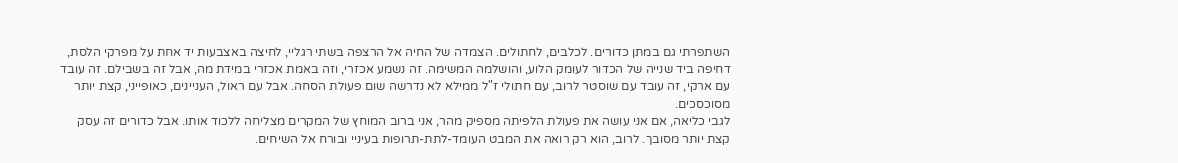השתפרתי גם במתן כדורים. לכלבים, לחתולים. הצמדה של החיה אל הרצפה בשתי רגליי, לחיצה באצבעות יד אחת על מפרקי הלסת, דחיפה ביד שנייה של הכדור לעומק הלוע, והושלמה המשימה. זה נשמע אכזרי, וזה באמת אכזרי במידת מה, אבל זה בשבילם. זה עובד עם ארקי, זה עובד עם שוסטר לרוב, עם חתולי ז"ל ממילא לא נדרשה שום פעולת הסחה. אבל עם ראול, העניינים, כאופייני, קצת יותר מסוכסכים.
לגבי כליאה, אם אני עושה את פעולת הלפיתה מספיק מהר, אני ברוב המוחץ של המקרים מצליחה ללכוד אותו. אבל כדורים זה עסק קצת יותר מסובך. לרוב, הוא רק רואה את המבט העומד-לתת-תרופות בעיניי ובורח אל השיחים.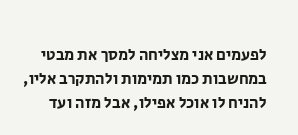לפעמים אני מצליחה למסך את מבטי במחשבות כמו תמימות ולהתקרב אליו, להניח לו אוכל אפילו, אבל מזה ועד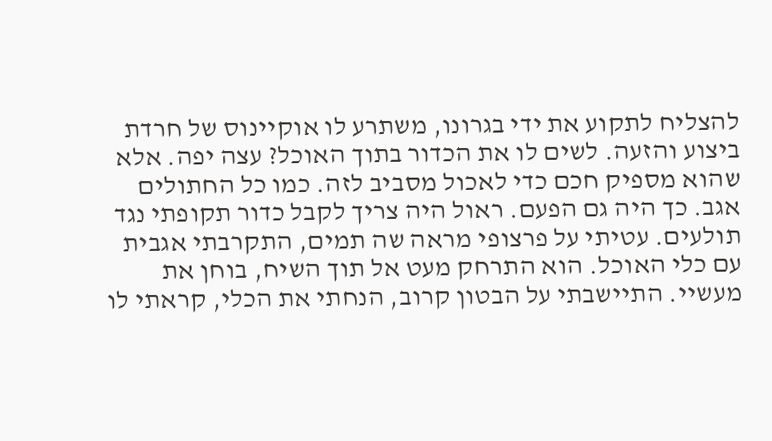להצליח לתקוע את ידי בגרונו, משתרע לו אוקיינוס של חרדת ביצוע והזעה. לשים לו את הכדור בתוך האוכל? עצה יפה. אלא שהוא מספיק חכם כדי לאכול מסביב לזה. כמו כל החתולים אגב. כך היה גם הפעם. ראול היה צריך לקבל כדור תקופתי נגד תולעים. עטיתי על פרצופי מראה שה תמים, התקרבתי אגבית עם כלי האוכל. הוא התרחק מעט אל תוך השיח, בוחן את מעשיי. התיישבתי על הבטון קרוב, הנחתי את הכלי, קראתי לו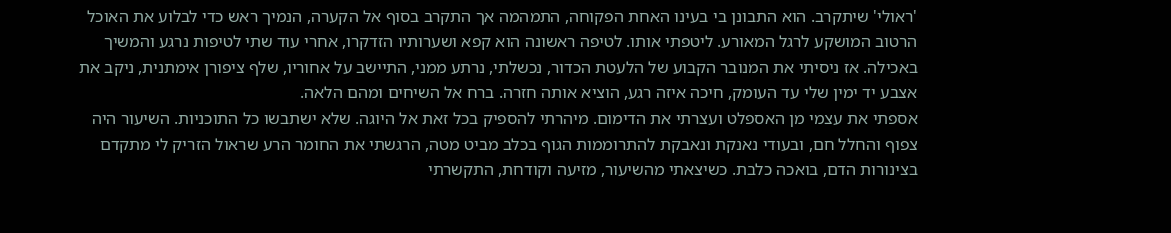'ראולי' שיתקרב. הוא התבונן בי בעינו האחת הפקוחה, התמהמה אך התקרב בסוף אל הקערה, הנמיך ראש כדי לבלוע את האוכל הרטוב המושקע לרגל המאורע. ליטפתי אותו. לטיפה ראשונה הוא קפא ושערותיו הזדקרו, אחרי עוד שתי לטיפות נרגע והמשיך באכילה. אז ניסיתי את המנובר הקבוע של הלעטת הכדור, נכשלתי, נרתע ממני, התיישב על אחוריו, שלף ציפורן אימתנית, ניקב את אצבע יד ימין שלי עד העומק, חיכה איזה רגע, הוציא אותה חזרה. ברח אל השיחים ומהם הלאה.
אספתי את עצמי מן האספלט ועצרתי את הדימום. מיהרתי להספיק בכל זאת אל היוגה. שלא ישתבשו כל התוכניות. השיעור היה צפוף והחלל חם, ובעודי נאנקת ונאבקת להתרוממות הגוף בכלב מביט מטה, הרגשתי את החומר הרע שראול הזריק לי מתקדם בצינורות הדם, בואכה כלבת. כשיצאתי מהשיעור, מזיעה וקודחת, התקשרתי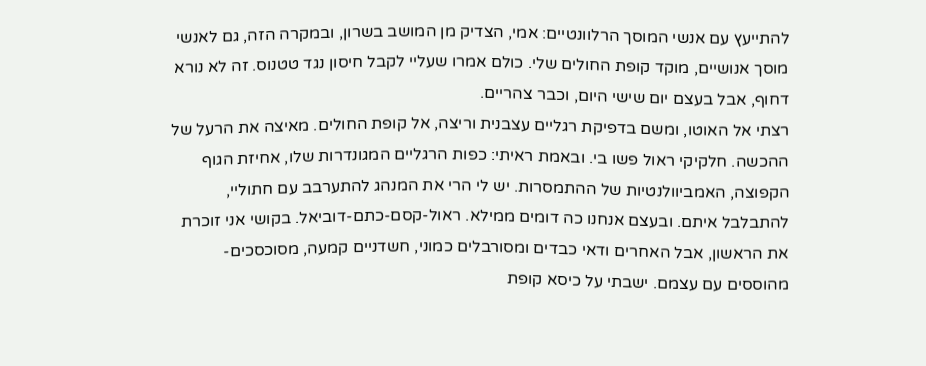להתייעץ עם אנשי המוסך הרלוונטיים: אמי, הצדיק מן המושב בשרון, ובמקרה הזה, גם לאנשי מוסך אנושיים, מוקד קופת החולים שלי. כולם אמרו שעליי לקבל חיסון נגד טטנוס. זה לא נורא דחוף, אבל בעצם יום שישי היום, וכבר צהריים.
רצתי אל האוטו, ומשם בדפיקת רגליים עצבנית וריצה, אל קופת החולים. מאיצה את הרעל של ההכשה. חלקיקי ראול פשו בי. ובאמת ראיתי: כפות הרגליים המגונדרות שלו, אחיזת הגוף הקפוצה, האמביוולנטיות של ההתמסרות. יש לי הרי את המנהג להתערבב עם חתוליי, להתבלבל איתם. ובעצם אנחנו כה דומים ממילא. ראול-קסם-כתם-דוביאל. בקושי אני זוכרת את הראשון, אבל האחרים ודאי כבדים ומסורבלים כמוני, חשדניים קמעה, מסוכסכים-מהוססים עם עצמם. ישבתי על כיסא קופת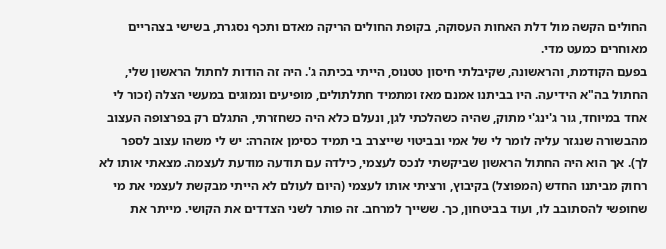החולים הקשה מול דלת האחות העסוקה, בקופת החולים הריקה מאדם ותכף נסגרת, בשישי בצהריים מאוחרים כמעט מדי.
בפעם הקודמת, והראשונה, שקיבלתי חיסון טטנוס, הייתי בכיתה ג'. היה זה הודות לחתול הראשון שלי, החתול בה"א הידיעה. היו בביתנו אמנם מאז ומתמיד חתלתולים, מופיעים ונמוגים במעשי הצלה (זכור לי אחד במיוחד, גור ג'ינג'י מתוק, שהיה כשהלכתי לגן, ונעלם כלא היה כשחזרתי, התגלם רק בפרצופה העצוב מהבשורה שנגזר עליה לומר לי של אמי ובביטוי שייצרב בי תמיד כסימן אזהרה: יש לי משהו עצוב לספר לך). אך הוא היה החתול הראשון שביקשתי לנכס לעצמי, כילדה עם תודעה מודעת לעצמה. מצאתי אותו לא רחוק מביתנו החדש (המפוצל) בקיבוץ, ורציתי אותו לעצמי (היום לעולם לא הייתי מבקשת לעצמי את מי שחופשי להסתובב לו, ועוד בביטחון, כך. ששייך למרחב. זה פותר לשני הצדדים את הקושי. מייתר את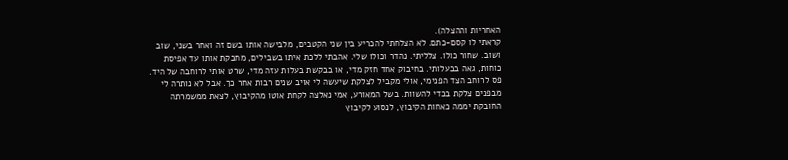האחריות וההצלה).
קראתי לו קסם-כתם. לא הצלחתי להכריע בין שני הקטבים, מלבישה אותו בשם זה ואחר בשני, שוב ושוב. שחור כולו. צלליתי. נהדר וכולו שלי. אהבתי ללכת איתו בשבילים, מחבקת אותו עד אפיסת כוחות, גאה בבעלותי. בחיבוק אחד חזק מדי, או בבקשת בעלות עזה מדי, שרט אותי לרוחבה של היד. פס לרוחב הצד הפנימי, אולי מקביל לצלקת שיעשה לי אויב שנים רבות אחר כך. אבל לא נותרה לי מבפנים צלקת בכדי להשוות. בשל המאורע, אמי נאלצה לקחת אוטו מהקיבוץ, לצאת ממשמרתה החובקת יממה כאחות הקיבוץ, לנסוע לקיבוץ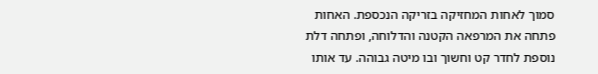סמוך לאחות המחזיקה בזריקה הנכספת. האחות פתחה את המרפאה הקטנה והדלוחה, ופתחה דלת נוספת לחדר קט וחשוך ובו מיטה גבוהה. עד אותו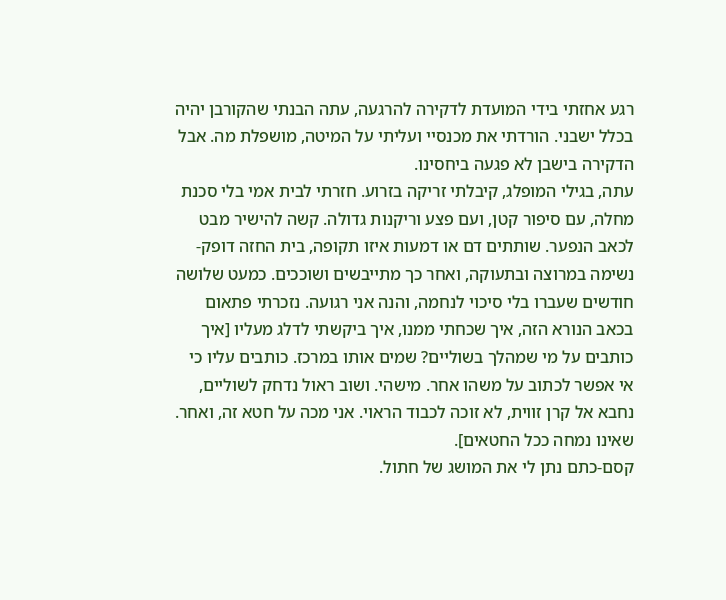רגע אחזתי בידי המועדת לדקירה להרגעה, עתה הבנתי שהקורבן יהיה בכלל ישבני. הורדתי את מכנסיי ועליתי על המיטה, מושפלת מה. אבל הדקירה בישבן לא פגעה ביחסינו.
עתה, בגילי המופלג, קיבלתי זריקה בזרוע. חזרתי לבית אמי בלי סכנת מחלה, עם סיפור קטן, ועם פצע וריקנות גדולה. קשה להישיר מבט לכאב הנפער. שותתים דם או דמעות איזו תקופה, בית החזה דופק-נשימה במרוצה ובתעוקה, ואחר כך מתייבשים ושוככים. כמעט שלושה חודשים שעברו בלי סיכוי לנחמה, והנה אני רגועה. נזכרתי פתאום בכאב הנורא הזה, איך שכחתי ממנו, איך ביקשתי לדלג מעליו [איך כותבים על מי שמהלך בשוליים? שמים אותו במרכז. כותבים עליו כי אי אפשר לכתוב על משהו אחר. מישהי. ושוב ראול נדחק לשוליים, נחבא אל קרן זווית, לא זוכה לכבוד הראוי. אני מכה על חטא זה, ואחר. שאינו נמחה ככל החטאים].
קסם-כתם נתן לי את המושג של חתול.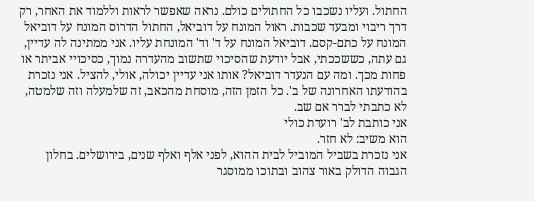החתול. ועליו נשכבו כל החתולים כולם. נראה שאפשר לראות וללמוד את האחר, רק דרך ריבוי ומבעד שכבות. ראול המונח על דוביאל, החתול הדרוס המונח על דוביאל המונח על כתם-קסם. דוביאל המונח על ד' וד' המונחת עליו. אני ממתינה לה עדיין, גם עתה, כששככתי, אבל יודעת שהסיכוי שתשוב מהעדרה נמוך, כסיכויי אביתר או פחות מכך. ומה עם הנעדר דוביאל? אותו אני עדיין יכולה, אולי, להציל. אני נזכרת בהודעתו האחרונה של ב'. כל הזמן הזה, מוסחת מהכאב, זה שלמעלה וזה שלמטה, לא כתבתי לברר אם שב.
אני כותבת לב' רועדת כולי
הוא משיב: לא חזר.
אני נזכרת בשביל המוביל לבית ההוא, לפני אלף ואלף שנים, בירושלים. בחלון הגבוה הדולק באור צהוב ובתוכו ממוסגר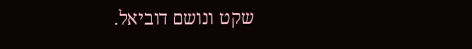שקט ונושם דוביאל.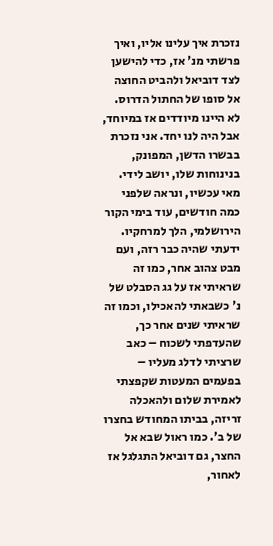נזכרת איך עלינו אליו, ואיך פרשתי מנ' אז, כדי להישען לצד דוביאל ולהביט החוצה אל סופו של החתול הדרוס. לא היינו מיודדים אז במיוחד, אבל היה לנו יחד. אני נזכרת בבשרו הדשן, המפונק, בנינוחות שלו, יושב לידי. מאי עכשיו, ונראה שלפני כמה חודשים, עוד בימי הקור הירושלמי, הלך למרחקיו. ידעתי שהיה כבר רזה, ועם מבט צהוב אחר, כמו זה שראיתי אז על גג הסבלט של נ' כשבאתי להאכילו, וכמו זה שראיתי שנים אחר כך, שהעדפתי לשכוח – כאב שרציתי לדלג מעליו – בפעמים המעטות שקפצתי לאמירת שלום ולהאכלה זריזה, בביתו המחודש בחצרו של ב'. כמו ראול שבא אל החצר, גם דוביאל התגלגל אז לאחור,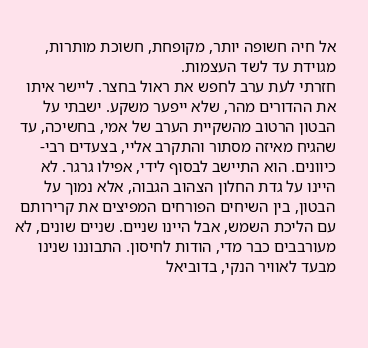אל חיה חשופה יותר, מקופחת, חשוכת מותרות, מגוידת עד לשד העצמות.
חזרתי לעת ערב לחפש את ראול בחצר. ליישר איתו את ההדורים מהר, שלא ייפער משקע. ישבתי על הבטון הרטוב מהשקיית הערב של אמי, בחשיכה, עד שהגיח מאיזה מסתור והתקרב אליי, בצעדים רבי-כיוונים. הוא התיישב לבסוף לידי, אפילו גרגר. לא היינו על גדת החלון הצהוב הגבוה, אלא נמוך על הבטון, בין השיחים הפורחים המפיצים את קרירותם עם הליכת השמש, אבל היינו שניים. שניים שונים, לא מעורבבים כבר מדי, הודות לחיסון. התבוננו שנינו מבעד לאוויר הנקי, בדוביאל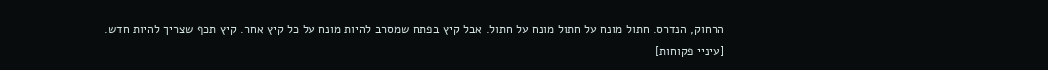הרחוק, הנדרס. חתול מונח על חתול מונח על חתול. אבל קיץ בפתח שמסרב להיות מונח על כל קיץ אחר. קיץ תכף שצריך להיות חדש.
[עיניי פקוחות]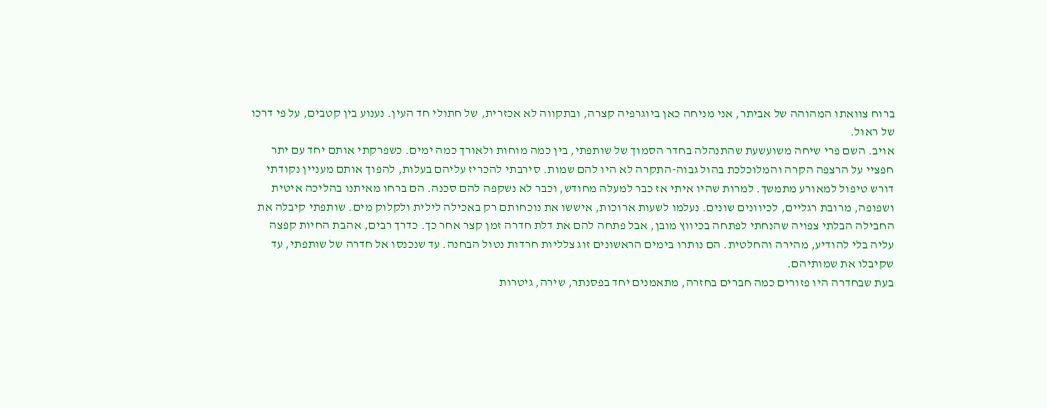ברוח צוואתו המהוהה של אביתר, אני מניחה כאן ביוגרפיה קצרה, ובתקווה לא אכזרית, של חתולי חד העין. נענוע בין קטבים, על פי דרכו של ראול.
אויב. השם פרי שיחה משועשעת שהתנהלה בחדר הסמוך של שותפתי, בין כמה מוחות ולאורך כמה ימים. כשפרקתי אותם יחד עם יתר חפציי על הרצפה הקרה והמלוכלכת בהול גבוה-התקרה לא היו להם שמות. סירבתי להכריז עליהם בעלות, להפוך אותם מעניין נקודתי דורש טיפול למאורע מתמשך. למרות שהיו איתי אז כבר למעלה מחודש, וכבר לא נשקפה להם סכנה. הם ברחו מאיתנו בהליכה איטית ושפופה, מרובת רגליים, לכיוונים שונים. נעלמו לשעות ארוכות, איששו את נוכחותם רק באכילה לילית ולקלוק מים. שותפתי קיבלה את החבילה הבלתי צפויה שהנחתי לפתחה בכיווץ מובן, אבל פתחה להם את דלת חדרה זמן קצר אחר כך. כדרך רבים, אהבת החיות קפצה עליה בלי להודיע, מהירה והחלטית. הם נותרו בימים הראשונים זוג צלליות חרדות נטול הבחנה. עד שנכנסו אל חדרה של שותפתי, עד שקיבלו את שמותיהם.
בעת שבחדרה היו פזורים כמה חברים בחזרה, מתאמנים יחד בפסנתר, שירה, גיטרות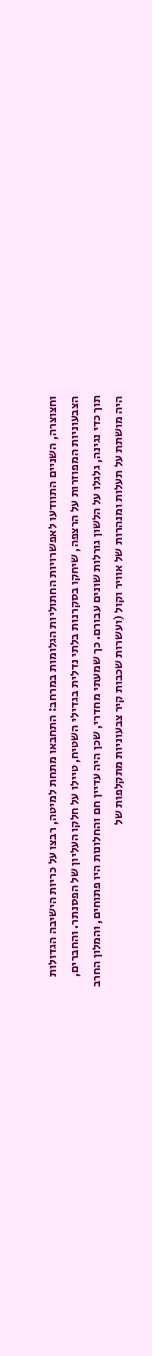וחצוצרה, השניים התוודעו לאפשרויות החתוליות הגלומות במרחב: התחבאו מתחת למיטה, רבצו על כריות הישיבה הגדולות הצבעוניות המפוזרות על הרצפה, שיחקו בסקרנות בלתי נדלית בגדילי השטיח, טיילו על חלקו העליון של הפסנתר. והחברים, תוך כדי נגינה, גלגלו על הלשון גורלות שונים עבורם. כך שמעתי מחדרי, שכן היה עדיין חם והחלונות היו פתוחים, והמלון החרב היה מושתת על תעלות ומנהרות של אוויר וקול (ועשרות שכבות קיר צבעוניות מתקלפות של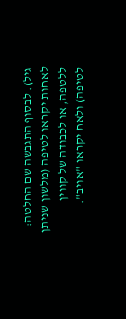גיל). לבסוף התגבשה שם החלטה: לאחות יקראו לטיפה (מלשון שניתן ללטפה, או לכבודה של קווין לטיפה) ולאח יקראו "אויב".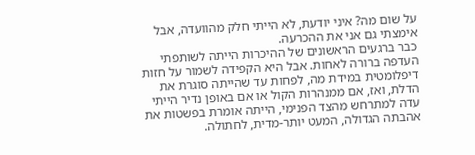על שום מה? איני יודעת, לא הייתי חלק מהוועדה, אבל אימצתי גם אני את ההכרעה.
כבר ברגעים הראשונים של ההיכרות הייתה לשותפתי העדפה ברורה לאחות. אבל היא הקפידה לשמור על חזות דיפלומטית במידת מה, לפחות עד שהייתה סוגרת את הדלת, ואז, אם ממנהרות הקול או אם באופן נדיר הייתי עדה למתרחש מהצד הפנימי, הייתה אומרת בפשטות את אהבתה הגדולה, המעט יותר-מדית, לחתולה.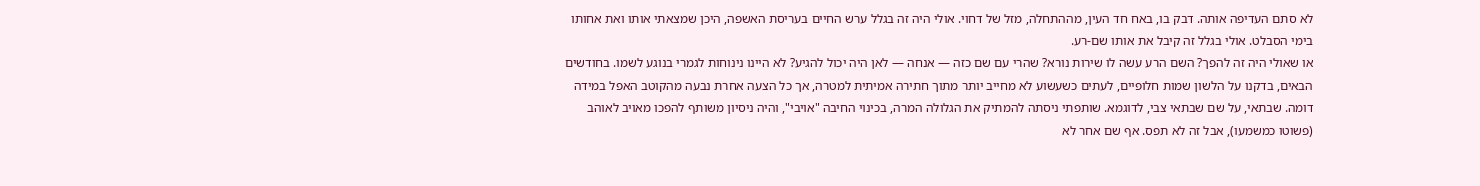לא סתם העדיפה אותה. דבק בו, באח חד העין, מההתחלה, מזל של דחוי. אולי היה זה בגלל ערש החיים בעריסת האשפה, היכן שמצאתי אותו ואת אחותו בימי הסבלט. אולי בגלל זה קיבל את אותו שם-רע.
או שאולי היה זה להפך? השם הרע עשה לו שירות נורא? שהרי עם שם כזה — אנחה — לאן היה יכול להגיע? לא היינו נינוחות לגמרי בנוגע לשמו. בחודשים הבאים, בדקנו על הלשון שמות חלופיים, לעתים כשעשוע לא מחייב יותר מתוך חתירה אמיתית למטרה, אך כל הצעה אחרת נבעה מהקוטב האפל במידה דומה. שבתאי, על שם שבתאי צבי, לדוגמא. שותפתי ניסתה להמתיק את הגלולה המרה, בכינוי החיבה "אויבי", והיה ניסיון משותף להפכו מאויב לאוהב (פשוטו כמשמעו), אבל זה לא תפס. אף שם אחר לא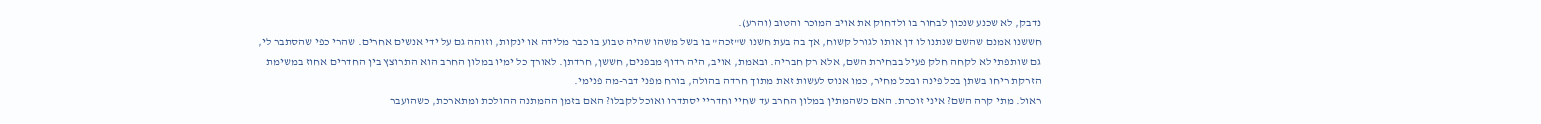נדבק, לא שכנע שנכון לבחור בו ולדחוק את אויב המוכר והטוב (והרע).
חששנו אמנם שהשם שנתנו לו דן אותו לגורל קשוח, אך בה בעת חשנו ש"זכה" בו בשל משהו שהיה טבוע בו כבר מלידה או ינקות, וזוהה גם על ידי אנשים אחרים. שהרי כפי שהסתבר לי, גם שותפתי לא לקחה חלק פעיל בבחירת השם, אלא רק חבריה. ובאמת, אויב, היה רדוף מבפנים, חששן, חרדתן. לאורך כל ימיו במלון החרב הוא התרוצץ בין החדרים אחוז במשימת הזרקת ריחו בשתן בכל פינה ובכל מחיר, כמו אנוס לעשות זאת מתוך חרדה בהולה, בורח מפני דבר-מה פנימי.
ראול. מתי קרה השם? איני זוכרת. האם כשהמתין במלון החרב עד שחיי וחדריי יסתדרו ואוכל לקבלו? האם בזמן ההמתנה ההולכת ומתארכת, כשהועבר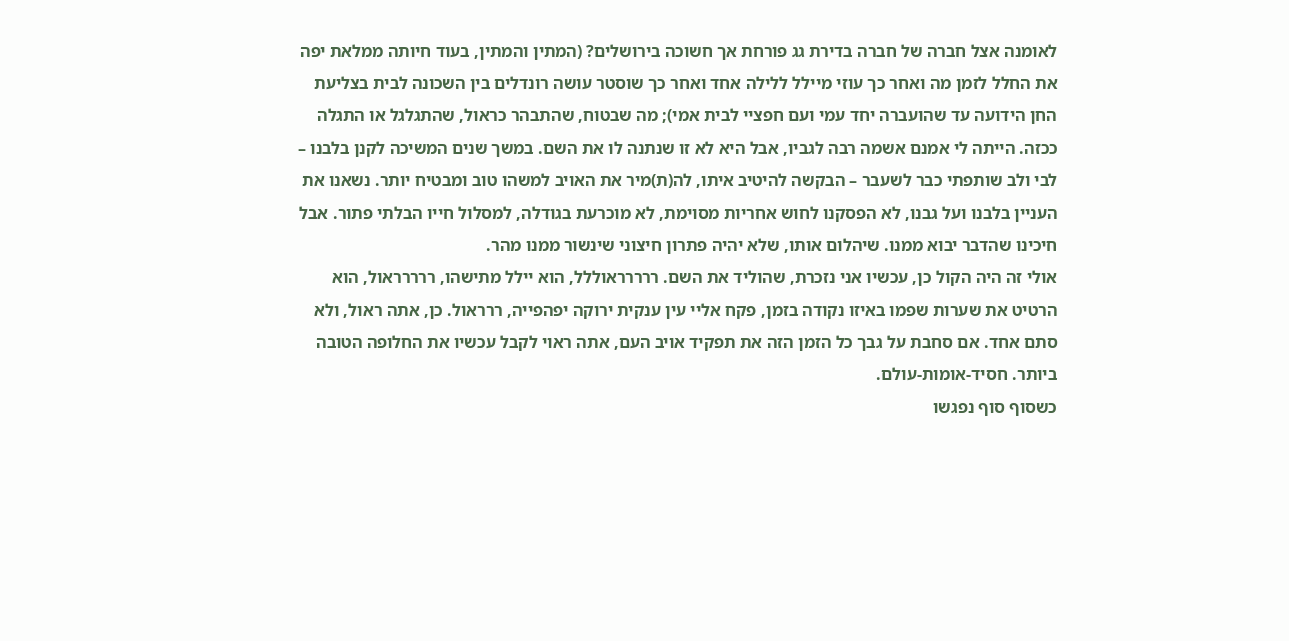לאומנה אצל חברה של חברה בדירת גג פורחת אך חשוכה בירושלים? (המתין והמתין, בעוד חיותה ממלאת יפה את החלל לזמן מה ואחר כך עוזי מיילל ללילה אחד ואחר כך שוסטר עושה רונדלים בין השכונה לבית בצליעת החן הידועה עד שהועברה יחד עמי ועם חפציי לבית אמי); מה שבטוח, שהתבהר כראול, שהתגלגל או התגלה ככזה. הייתה לי אמנם אשמה רבה לגביו, אבל היא לא זו שנתנה לו את השם. במשך שנים המשיכה לקנן בלבנו – לבי ולב שותפתי כבר לשעבר – הבקשה להיטיב איתו, לה(ת)מיר את האויב למשהו טוב ומבטיח יותר. נשאנו את העניין בלבנו ועל גבנו, לא הפסקנו לחוש אחריות מסוימת, לא מוכרעת בגודלה, למסלול חייו הבלתי פתור. אבל חיכינו שהדבר יבוא ממנו. שיהלום אותו, שלא יהיה פתרון חיצוני שינשור ממנו מהר.
אולי זה היה הקול כן, עכשיו אני נזכרת, שהוליד את השם. ררררראוללל, הוא יילל מתישהו, ררררראול, הוא הרטיט את שערות שפמו באיזו נקודה בזמן, פקח אליי עין ענקית ירוקה יפהפייה, ררראול. כן, אתה ראול, ולא סתם אחד. אם סחבת על גבך כל הזמן הזה את תפקיד אויב העם, אתה ראוי לקבל עכשיו את החלופה הטובה ביותר. חסיד-אומות-עולם.
כשסוף סוף נפגשו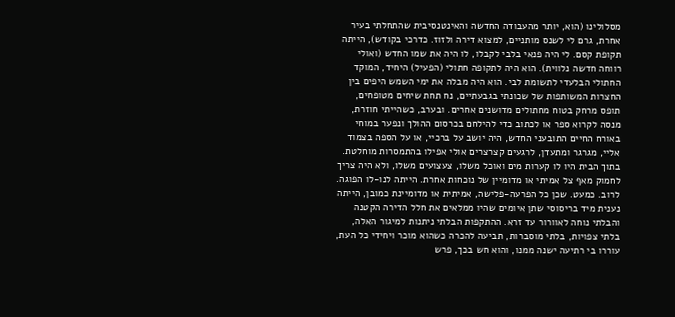מסלולינו (הוא, יותר מהעבודה החדשה והאינטנסיבית שהתחלתי בעיר אחרת, גרם לי לשנס מותניים, למצוא דירה ולזוז. כדרכי בקודש), הייתה תקופת קסם. לי היה פנאי בלבי לקבלו, לו היה את שמו החדש (ואולי רווחה חדשה נלווית). הוא היה לתקופה חתולי (הפעיל) היחיד, המוקד החתולי הבלעדי לתשומת לבי. הוא היה מבלה את ימי השמש היפים בין החצרות המשותפות של שכונתי בגבעתיים, נח תחת שיחים מטופחים, תופס מרחק בטוח מחתולים מדושנים אחרים. ובערב, כשהייתי חוזרת, מנסה לקרוא ספר או לכתוב כדי להילחם בכרסום ההולך ונפער במוחי באורח החיים התובעני החדש, היה יושב על ברכיי, או על הספה בצמוד אליי, מגרגר ומתעדן, לרגעים קצרצרים אולי אפילו בהתמסרות מוחלטת. בתוך הבית היו לו קערות מים ואוכל משלו, צעצועים משלו, ולא היה צריך לחמוק מאף צל אמיתי או מדומיין של נוכחות אחרת. הייתה לנו-לו הפוגה.
לרוב. כמעט. שכן כל הפרעה-פלישה, אמיתית או מדומיינת כמובן, הייתה נענית מיד בריסוסי שתן איומים שהיו ממלאים את חלל הדירה הקטנה והבלתי נוחה לאוורור עד זרא. ההתקפות הבלתי ניתנות למיגור האלה, בלתי צפויות, בלתי מוסברות, תביעה להכרה כשהוא מוכר ויחידי כל העת, עוררו בי רתיעה ישנה ממנו, והוא חש בכך, פרש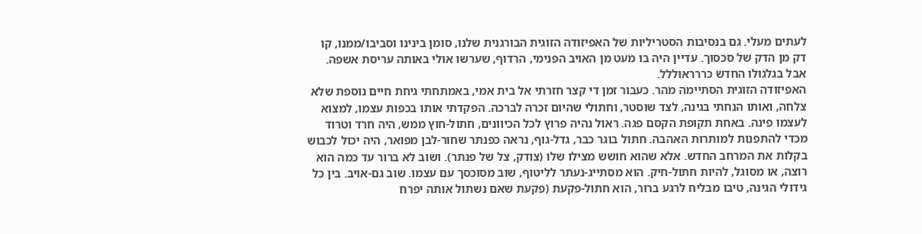לעתים מעלי. גם בנסיבות הסטריליות של האפיזודה הזוגית הבורגנית שלנו, סומן בינינו וסביבו/ממנו, קו דק מן הדק של סכסוך. עדיין היה בו מעט מן האויב הפנימי, הרדוף, שערשו אולי באותה עריסת אשפה. אבל בגלגולו החדש כררראוללל.
האפיזודה הזוגית הסתיימה מהר. כעבור זמן די קצר חזרתי אל בית אמי, באמתחתי גיחת חיים נוספת שלא צלחה, ואותו הנחתי בגינה, לצד שוסטר, וחתולי שהיום זכרה לברכה. הפקדתי אותו בכפות עצמו, למצוא לעצמו פינה. באחת תקופת הקסם פגה. ראול נהיה פרוץ לכל הכיוונים, חתול-חוץ ממש, היה חרד וטרוד מכדי להתפנות למותרות האהבה. חתול בוגר כבר, גדל-גוף, נראה כפנתר שחור-לבן מפואר, היה יכול לכבוש בקלות את המרחב החדש. אלא שהוא חושש מצילו שלו (צודק, צל של פנתר). ושוב לא ברור עד כמה הוא רוצה, או מסוגל, להיות חתול-חיק. הוא מסתייג-נעתר לליטוף, שוב מסוכסך עם עצמו. שוב גם-אויב. בין כל גידולי הגינה, טיבו מבליח לרגע ברור, הוא חתול-פקעת (פקעת שאם נשתול אותה יפרח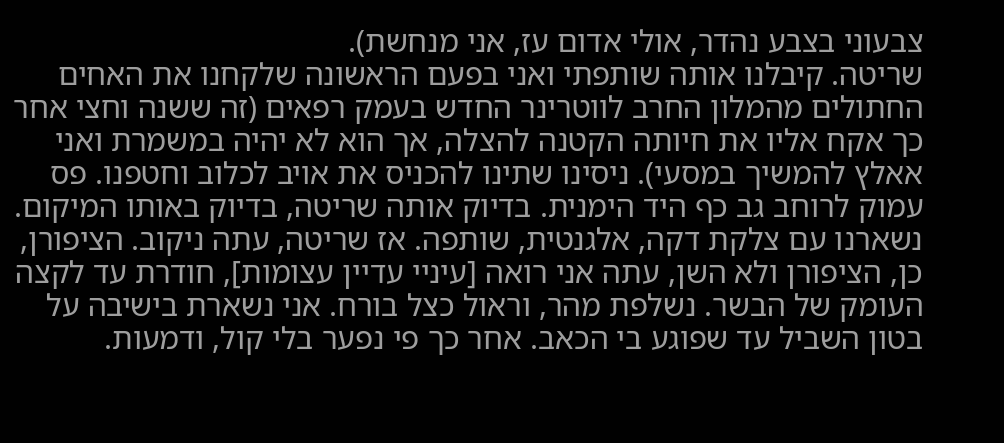צבעוני בצבע נהדר, אולי אדום עז, אני מנחשת).
שריטה. קיבלנו אותה שותפתי ואני בפעם הראשונה שלקחנו את האחים החתולים מהמלון החרב לווטרינר החדש בעמק רפאים (זה ששנה וחצי אחר כך אקח אליו את חיותה הקטנה להצלה, אך הוא לא יהיה במשמרת ואני אאלץ להמשיך במסעי). ניסינו שתינו להכניס את אויב לכלוב וחטפנו. פס עמוק לרוחב גב כף היד הימנית. בדיוק אותה שריטה, בדיוק באותו המיקום. נשארנו עם צלקת דקה, אלגנטית, שותפה. אז שריטה, עתה ניקוב. הציפורן, כן, הציפורן ולא השן, עתה אני רואה [עיניי עדיין עצומות], חודרת עד לקצה העומק של הבשר. נשלפת מהר, וראול כצל בורח. אני נשארת בישיבה על בטון השביל עד שפוגע בי הכאב. אחר כך פי נפער בלי קול, ודמעות.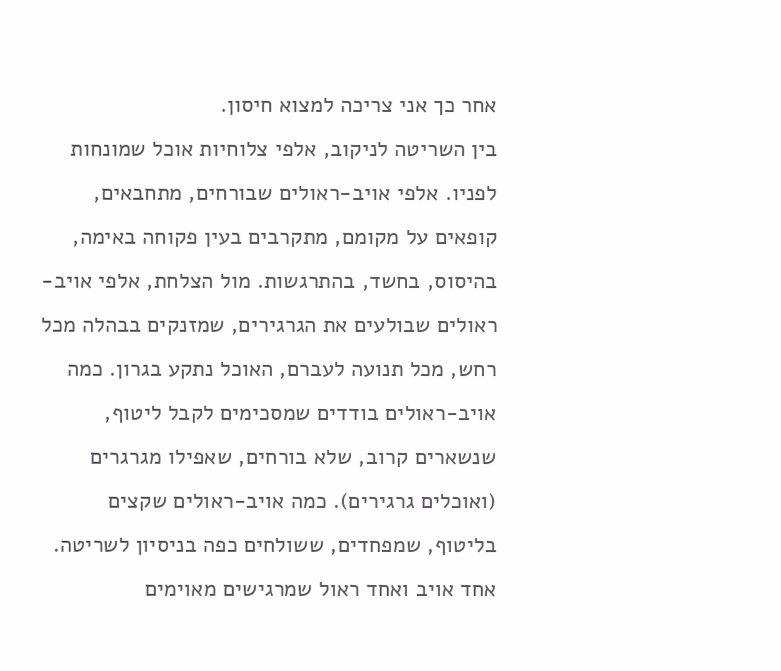אחר כך אני צריכה למצוא חיסון.
בין השריטה לניקוב, אלפי צלוחיות אוכל שמונחות לפניו. אלפי אויב-ראולים שבורחים, מתחבאים, קופאים על מקומם, מתקרבים בעין פקוחה באימה, בהיסוס, בחשד, בהתרגשות. מול הצלחת, אלפי אויב-ראולים שבולעים את הגרגירים, שמזנקים בבהלה מכל רחש, מכל תנועה לעברם, האוכל נתקע בגרון. כמה אויב-ראולים בודדים שמסכימים לקבל ליטוף, שנשארים קרוב, שלא בורחים, שאפילו מגרגרים (ואוכלים גרגירים). כמה אויב-ראולים שקצים בליטוף, שמפחדים, ששולחים כפה בניסיון לשריטה. אחד אויב ואחד ראול שמרגישים מאוימים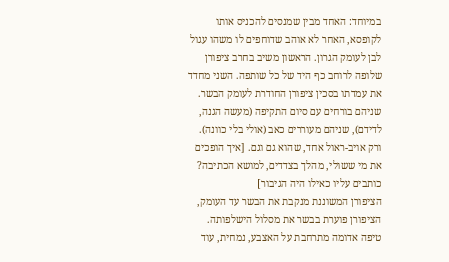במיוחד: האחד מבין שמנסים להכניס אותו לקופסא, האחר לא אוהב שדוחפים לו משהו עגול לבן לעומק הגרון. הראשון משיב בחרב ציפורן שלופה לרוחב כף היד של כל שותפה. השני מחדד את עמדתו בסכין ציפורן החודרת לעומק הבשר. שניהם בורחים עם סיום התקיפה (מעשה הגנה, לדידם), שניהם מעוררים כאב (אולי בלי כוונה). ורק אויב-ראול אחד, שהוא גם וגם. [איך הופכים את מי ששולי, מהלך בצדדים, למושא הכתיבה? כותבים עליו כאילו היה הגיבור]
הציפורן המשוננת מנקבת את הבשר עד העומק, הציפורן פוערת בבשר את מסלול הישלפותה. טיפה אדומה מתרחבת על האצבע, נמחית, עוד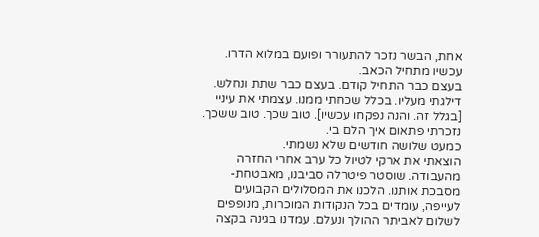אחת, הבשר נזכר להתעורר ופועם במלוא הדרו.
עכשיו מתחיל הכאב.
בעצם כבר התחיל קודם. בעצם כבר שתת ונחלש. דילגתי מעליו. בכלל שכחתי ממנו. עצמתי את עיניי [בגלל זה. והנה נפקחו עכשיו]. טוב שכך. טוב ששכך. נזכרתי פתאום איך הלם בי.
כמעט שלושה חודשים שלא נשמתי.
הוצאתי את ארקי לטיול כל ערב אחרי החזרה מהעבודה. שוסטר פיטרלה סביבנו, מאבטחת-מסבכת אותנו. הלכנו את המסלולים הקבועים לעייפה, עומדים בכל הנקודות המוכרות, מנופפים לשלום לאביתר ההולך ונעלם. עמדנו בגינה בקצה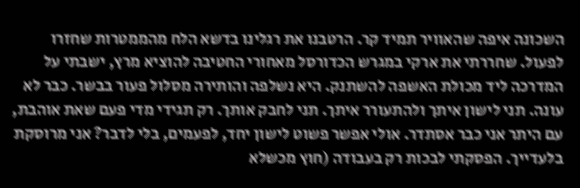השכונה איפה שהאוויר תמיד קר. הרטבנו את רגלינו בדשא הלח מהממטרות שחזרו לפעול. שחררתי את ארקי במגרש הכדורסל מאחורי החטיבה להוציא מרץ, ישבתי על המדרכה ליד מכולת האשפה להשתנק. היא נשלפה והותירה מסלול פעור בבשר. כבר לא עונה. תני לישון איתך ולהתעורר איתך. תני לחבק אותך. רק תגידי מדי פעם שאת אוהבת, עם היתר אני כבר אסתדר. אולי אפשר פשוט לישון יחד, לפעמים, בלי לדבר? אני מרוסקת בלעדייך. הפסקתי לבכות רק בעבודה (חוץ מכשלא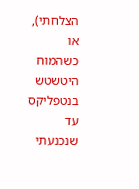הצלחתי), או כשהמוח היטשטש בנטפליקס עד שנכנעתי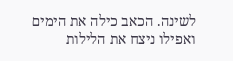לשינה. הכאב כילה את הימים ואפילו ניצח את הלילות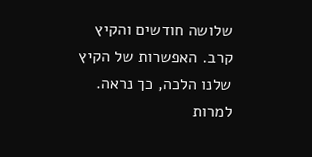שלושה חודשים והקיץ קרב. האפשרות של הקיץ שלנו הלכה, כך נראה. למרות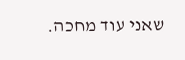שאני עוד מחכה.